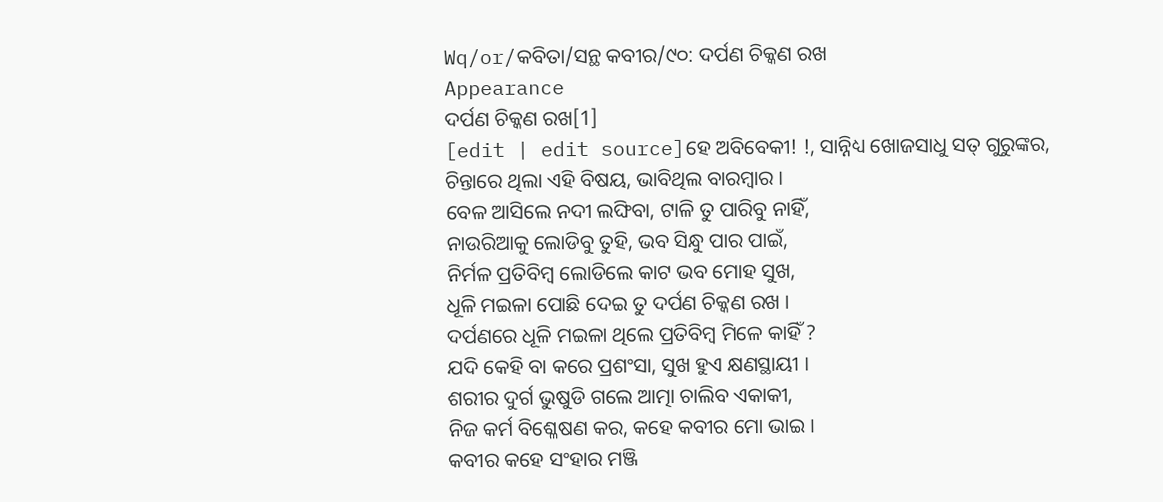Wq/or/କବିତା/ସନ୍ଥ କବୀର/୯୦: ଦର୍ପଣ ଚିକ୍କଣ ରଖ
Appearance
ଦର୍ପଣ ଚିକ୍କଣ ରଖ[1]
[edit | edit source]ହେ ଅବିବେକୀ! !, ସାନ୍ନିଧ୍ୟ ଖୋଜସାଧୁ ସତ୍ ଗୁରୁଙ୍କର,
ଚିନ୍ତାରେ ଥିଲା ଏହି ବିଷୟ, ଭାବିଥିଲ ବାରମ୍ଵାର ।
ବେଳ ଆସିଲେ ନଦୀ ଲଙ୍ଘିବା, ଟାଳି ତୁ ପାରିବୁ ନାହିଁ,
ନାଉରିଆକୁ ଲୋଡିବୁ ତୁହି, ଭବ ସିନ୍ଧୁ ପାର ପାଇଁ,
ନିର୍ମଳ ପ୍ରତିବିମ୍ଵ ଲୋଡିଲେ କାଟ ଭବ ମୋହ ସୁଖ,
ଧୂଳି ମଇଳା ପୋଛି ଦେଇ ତୁ ଦର୍ପଣ ଚିକ୍କଣ ରଖ ।
ଦର୍ପଣରେ ଧୂଳି ମଇଳା ଥିଲେ ପ୍ରତିବିମ୍ଵ ମିଳେ କାହିଁ ?
ଯଦି କେହି ବା କରେ ପ୍ରଶଂସା, ସୁଖ ହୁଏ କ୍ଷଣସ୍ଥାୟୀ ।
ଶରୀର ଦୁର୍ଗ ଭୁଷୁଡି ଗଲେ ଆତ୍ମା ଚାଲିବ ଏକାକୀ,
ନିଜ କର୍ମ ବିଶ୍ଳେଷଣ କର, କହେ କବୀର ମୋ ଭାଇ ।
କବୀର କହେ ସଂହାର ମଞ୍ଜି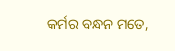କର୍ମର ବନ୍ଧନ ମତେ,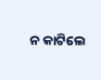ନ କାଟିଲେ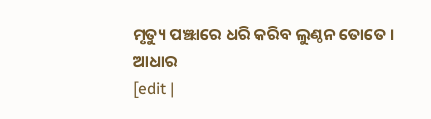ମୃତ୍ୟୁ ପଞ୍ଝାରେ ଧରି କରିବ ଲୁଣ୍ଠନ ତୋତେ ।
ଆଧାର
[edit |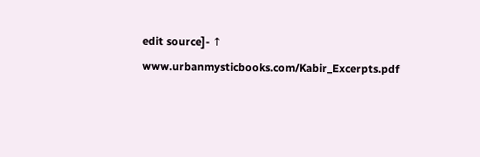edit source]- ↑ www.urbanmysticbooks.com/Kabir_Excerpts.pdf